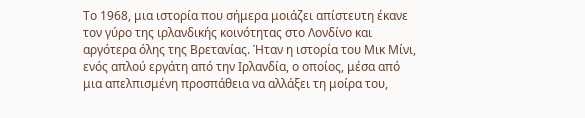Το 1968, μια ιστορία που σήμερα μοιάζει απίστευτη έκανε τον γύρο της ιρλανδικής κοινότητας στο Λονδίνο και αργότερα όλης της Βρετανίας. Ήταν η ιστορία του Μικ Μίνι, ενός απλού εργάτη από την Ιρλανδία, ο οποίος, μέσα από μια απελπισμένη προσπάθεια να αλλάξει τη μοίρα του,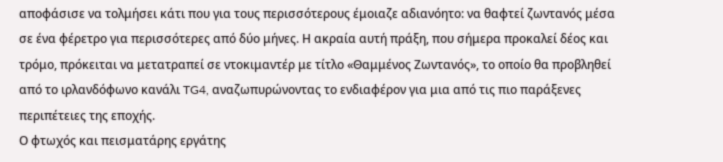αποφάσισε να τολμήσει κάτι που για τους περισσότερους έμοιαζε αδιανόητο: να θαφτεί ζωντανός μέσα σε ένα φέρετρο για περισσότερες από δύο μήνες. Η ακραία αυτή πράξη, που σήμερα προκαλεί δέος και τρόμο, πρόκειται να μετατραπεί σε ντοκιμαντέρ με τίτλο «Θαμμένος Ζωντανός», το οποίο θα προβληθεί από το ιρλανδόφωνο κανάλι TG4, αναζωπυρώνοντας το ενδιαφέρον για μια από τις πιο παράξενες περιπέτειες της εποχής.
Ο φτωχός και πεισματάρης εργάτης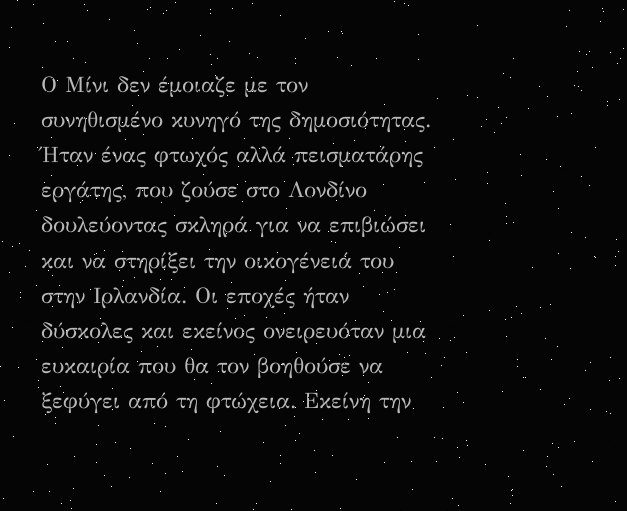Ο Μίνι δεν έμοιαζε με τον συνηθισμένο κυνηγό της δημοσιότητας. Ήταν ένας φτωχός αλλά πεισματάρης εργάτης, που ζούσε στο Λονδίνο δουλεύοντας σκληρά για να επιβιώσει και να στηρίξει την οικογένειά του στην Ιρλανδία. Οι εποχές ήταν δύσκολες και εκείνος ονειρευόταν μια ευκαιρία που θα τον βοηθούσε να ξεφύγει από τη φτώχεια. Εκείνη την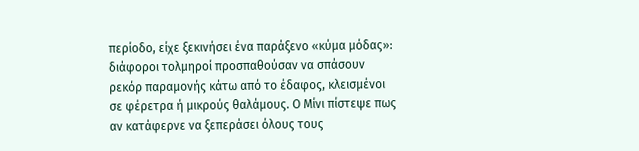περίοδο, είχε ξεκινήσει ένα παράξενο «κύμα μόδας»: διάφοροι τολμηροί προσπαθούσαν να σπάσουν ρεκόρ παραμονής κάτω από το έδαφος, κλεισμένοι σε φέρετρα ή μικρούς θαλάμους. Ο Μίνι πίστεψε πως αν κατάφερνε να ξεπεράσει όλους τους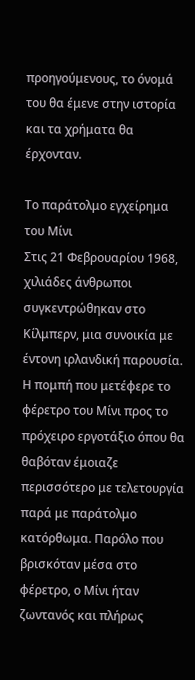προηγούμενους, το όνομά του θα έμενε στην ιστορία και τα χρήματα θα έρχονταν.

Το παράτολμο εγχείρημα του Μίνι
Στις 21 Φεβρουαρίου 1968, χιλιάδες άνθρωποι συγκεντρώθηκαν στο Κίλμπερν, μια συνοικία με έντονη ιρλανδική παρουσία. Η πομπή που μετέφερε το φέρετρο του Μίνι προς το πρόχειρο εργοτάξιο όπου θα θαβόταν έμοιαζε περισσότερο με τελετουργία παρά με παράτολμο κατόρθωμα. Παρόλο που βρισκόταν μέσα στο φέρετρο, ο Μίνι ήταν ζωντανός και πλήρως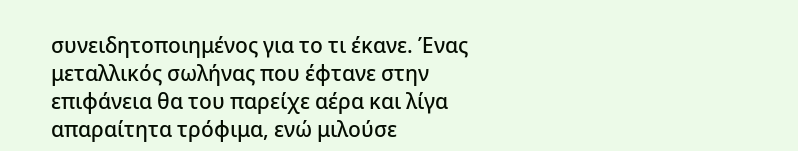συνειδητοποιημένος για το τι έκανε. Ένας μεταλλικός σωλήνας που έφτανε στην επιφάνεια θα του παρείχε αέρα και λίγα απαραίτητα τρόφιμα, ενώ μιλούσε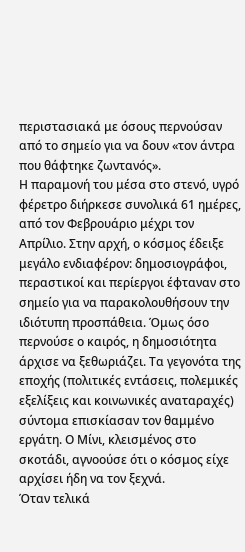περιστασιακά με όσους περνούσαν από το σημείο για να δουν «τον άντρα που θάφτηκε ζωντανός».
Η παραμονή του μέσα στο στενό, υγρό φέρετρο διήρκεσε συνολικά 61 ημέρες, από τον Φεβρουάριο μέχρι τον Απρίλιο. Στην αρχή, ο κόσμος έδειξε μεγάλο ενδιαφέρον: δημοσιογράφοι, περαστικοί και περίεργοι έφταναν στο σημείο για να παρακολουθήσουν την ιδιότυπη προσπάθεια. Όμως όσο περνούσε ο καιρός, η δημοσιότητα άρχισε να ξεθωριάζει. Τα γεγονότα της εποχής (πολιτικές εντάσεις, πολεμικές εξελίξεις και κοινωνικές αναταραχές) σύντομα επισκίασαν τον θαμμένο εργάτη. Ο Μίνι, κλεισμένος στο σκοτάδι, αγνοούσε ότι ο κόσμος είχε αρχίσει ήδη να τον ξεχνά.
Όταν τελικά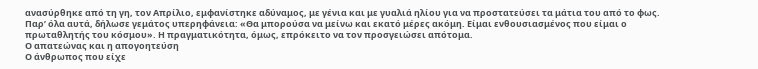ανασύρθηκε από τη γη, τον Απρίλιο, εμφανίστηκε αδύναμος, με γένια και με γυαλιά ηλίου για να προστατεύσει τα μάτια του από το φως. Παρ’ όλα αυτά, δήλωσε γεμάτος υπερηφάνεια: «Θα μπορούσα να μείνω και εκατό μέρες ακόμη. Είμαι ενθουσιασμένος που είμαι ο πρωταθλητής του κόσμου». Η πραγματικότητα, όμως, επρόκειτο να τον προσγειώσει απότομα.
Ο απατεώνας και η απογοητεύση
Ο άνθρωπος που είχε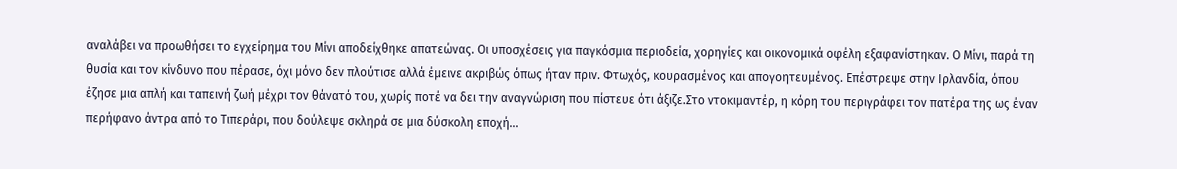αναλάβει να προωθήσει το εγχείρημα του Μίνι αποδείχθηκε απατεώνας. Οι υποσχέσεις για παγκόσμια περιοδεία, χορηγίες και οικονομικά οφέλη εξαφανίστηκαν. Ο Μίνι, παρά τη θυσία και τον κίνδυνο που πέρασε, όχι μόνο δεν πλούτισε αλλά έμεινε ακριβώς όπως ήταν πριν. Φτωχός, κουρασμένος και απογοητευμένος. Επέστρεψε στην Ιρλανδία, όπου έζησε μια απλή και ταπεινή ζωή μέχρι τον θάνατό του, χωρίς ποτέ να δει την αναγνώριση που πίστευε ότι άξιζε.Στο ντοκιμαντέρ, η κόρη του περιγράφει τον πατέρα της ως έναν περήφανο άντρα από το Τιπεράρι, που δούλεψε σκληρά σε μια δύσκολη εποχή…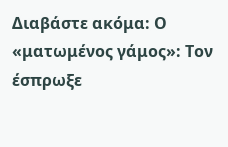Διαβάστε ακόμα: Ο «ματωμένος γάμος»: Τον έσπρωξε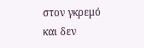στον γκρεμό και δεν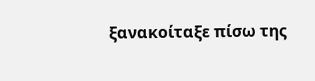ξανακοίταξε πίσω της